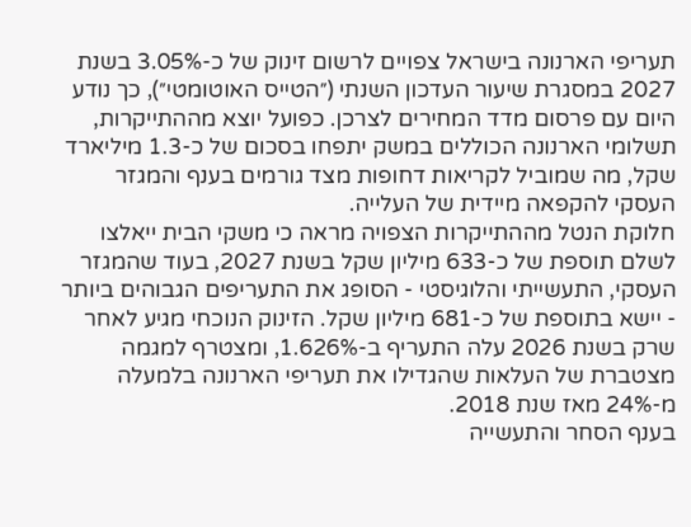תעריפי הארנונה בישראל צפויים לרשום זינוק של כ-3.05% בשנת 2027 במסגרת שיעור העדכון השנתי (״הטייס האוטומטי״), כך נודע היום עם פרסום מדד המחירים לצרכן. כפועל יוצא מההתייקרות, תשלומי הארנונה הכוללים במשק יתפחו בסכום של כ-1.3 מיליארד שקל, מה שמוביל לקריאות דחופות מצד גורמים בענף והמגזר העסקי להקפאה מיידית של העלייה.
חלוקת הנטל מההתייקרות הצפויה מראה כי משקי הבית ייאלצו לשלם תוספת של כ-633 מיליון שקל בשנת 2027, בעוד שהמגזר העסקי, התעשייתי והלוגיסטי - הסופג את התעריפים הגבוהים ביותר - יישא בתוספת של כ-681 מיליון שקל. הזינוק הנוכחי מגיע לאחר שרק בשנת 2026 עלה התעריף ב-1.626%, ומצטרף למגמה מצטברת של העלאות שהגדילו את תעריפי הארנונה בלמעלה מ-24% מאז שנת 2018.
בענף הסחר והתעשייה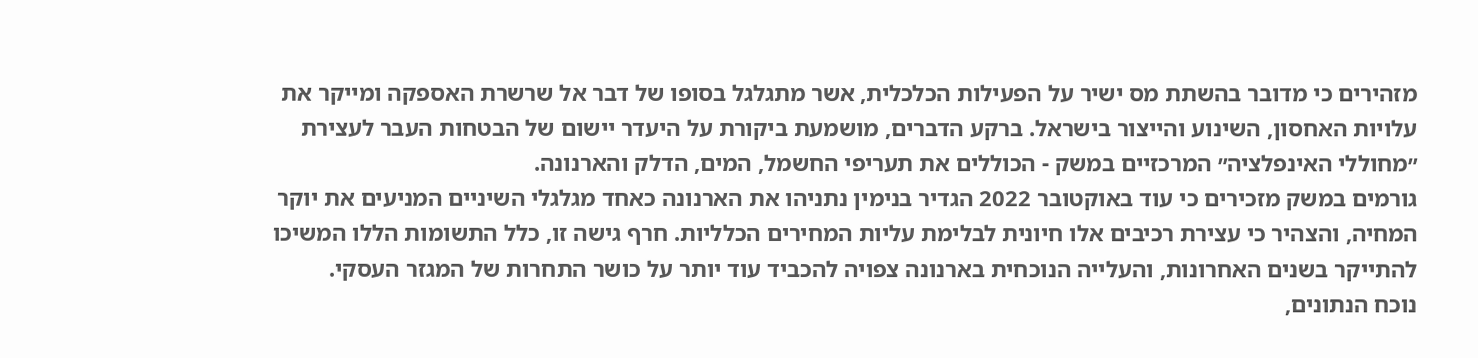מזהירים כי מדובר בהשתת מס ישיר על הפעילות הכלכלית, אשר מתגלגל בסופו של דבר אל שרשרת האספקה ומייקר את עלויות האחסון, השינוע והייצור בישראל. ברקע הדברים, מושמעת ביקורת על היעדר יישום של הבטחות העבר לעצירת ״מחוללי האינפלציה״ המרכזיים במשק - הכוללים את תעריפי החשמל, המים, הדלק והארנונה.
גורמים במשק מזכירים כי עוד באוקטובר 2022 הגדיר בנימין נתניהו את הארנונה כאחד מגלגלי השיניים המניעים את יוקר המחיה, והצהיר כי עצירת רכיבים אלו חיונית לבלימת עליות המחירים הכלליות. חרף גישה זו, כלל התשומות הללו המשיכו להתייקר בשנים האחרונות, והעלייה הנוכחית בארנונה צפויה להכביד עוד יותר על כושר התחרות של המגזר העסקי.
נוכח הנתונים,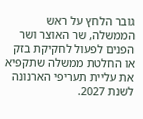גובר הלחץ על ראש הממשלה, שר האוצר ושר הפנים לפעול לחקיקת בזק או החלטת ממשלה שתקפיא את עליית תעריפי הארנונה לשנת 2027.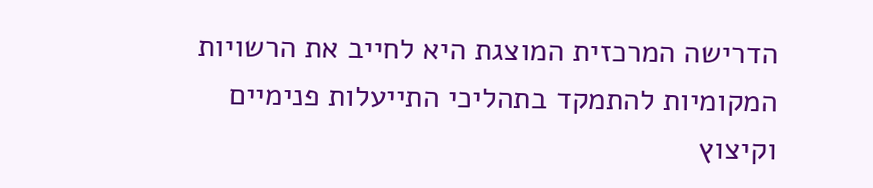הדרישה המרכזית המוצגת היא לחייב את הרשויות המקומיות להתמקד בתהליכי התייעלות פנימיים וקיצוץ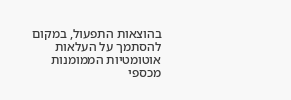בהוצאות התפעול, במקום להסתמך על העלאות אוטומטיות הממומנות מכספי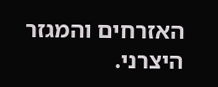האזרחים והמגזר היצרני.